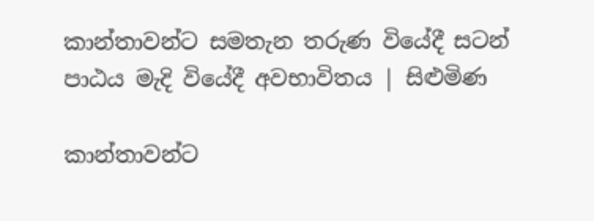කාන්තාවන්ට සමතැන තරුණ වියේදී සටන් පාඨය මැදි වියේදී අවභාවිතය | සිළුමිණ

කාන්තාවන්ට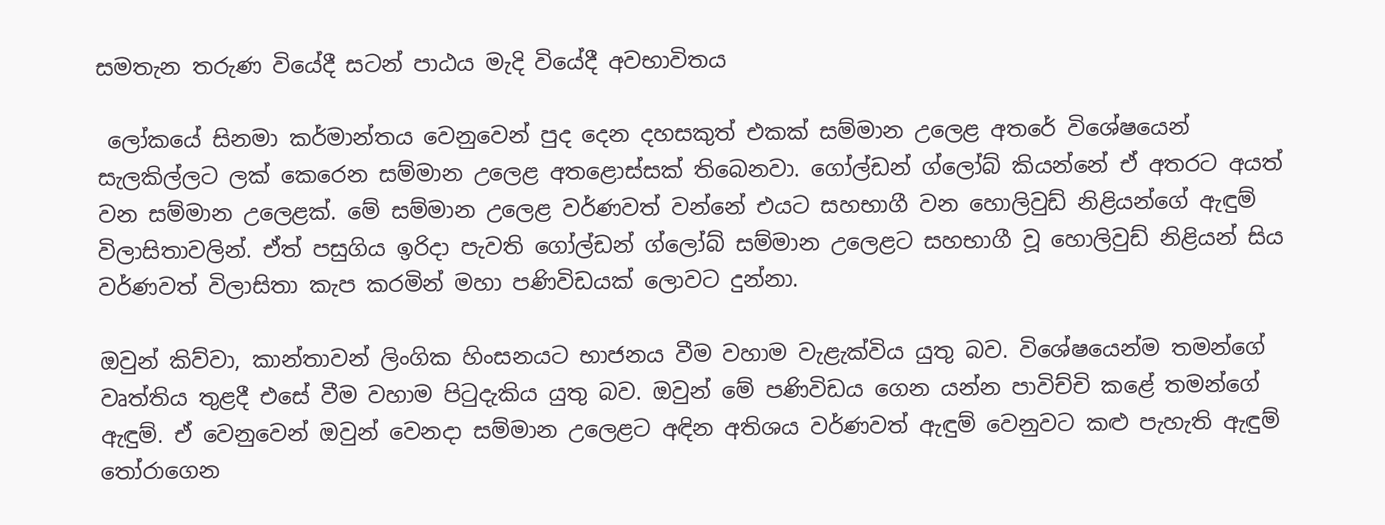සමතැන තරුණ වියේදී සටන් පාඨය මැදි වියේදී අවභාවිතය

 ලෝකයේ සිනමා කර්මාන්තය වෙනුවෙන් පුද දෙන දහසකුත් එකක් සම්මාන උලෙළ අතරේ විශේෂයෙන් සැලකිල්ලට ලක් කෙරෙන සම්මාන උලෙළ අතළොස්සක් තිබෙනවා. ගෝල්ඩන් ග්ලෝබ් කියන්නේ ඒ අතරට අයත් වන සම්මාන උලෙළක්. මේ සම්මාන උලෙළ වර්ණවත් වන්නේ එයට සහභාගී වන හොලිවුඩ් නිළියන්ගේ ඇඳුම් විලාසිතාවලින්. ඒත් පසුගිය ඉරිදා පැවති ගෝල්ඩන් ග්ලෝබ් සම්මාන උලෙළට සහභාගී වූ හොලිවුඩ් නිළියන් සිය වර්ණවත් විලාසිතා කැප කරමින් මහා පණිවිඩයක් ලොවට දුන්නා.

ඔවුන් කිව්වා, කාන්තාවන් ලිංගික හිංසනයට භාජනය වීම වහාම වැළැක්විය යුතු බව. විශේෂයෙන්ම තමන්ගේ වෘත්තිය තුළදී එසේ වීම වහාම පිටුදැකිය යුතු බව. ඔවුන් මේ පණිවිඩය ගෙන යන්න පාවිච්චි කළේ තමන්ගේ ඇඳුම්. ඒ වෙනුවෙන් ඔවුන් වෙනදා සම්මාන උලෙළට අඳින අතිශය වර්ණවත් ඇඳුම් වෙනුවට කළු පැහැති ඇඳුම් තෝරාගෙන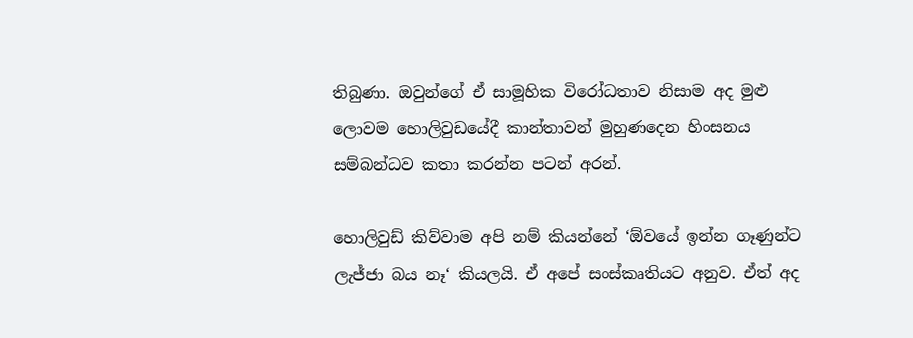තිබුණා. ඔවුන්ගේ ඒ සාමූහික විරෝධතාව නිසාම අද මුළු ලොවම හොලිවුඩයේදී කාන්තාවන් මුහුණදෙන හිංසනය සම්බන්ධව කතා කරන්න පටන් අරන්.

හොලිවුඩ් කිව්වාම අපි නම් කියන්නේ ‘ඕවයේ ඉන්න ගෑණුන්ට ලැජ්ජා බය නෑ‘ කියලයි. ඒ අපේ සංස්කෘතියට අනුව. ඒත් අද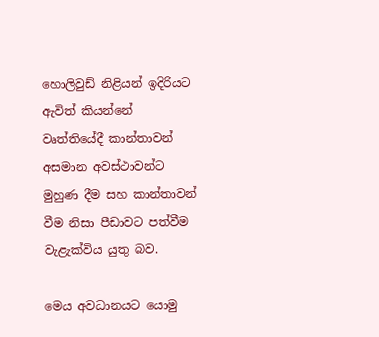හොලිවුඩ් නිළියන් ඉදිරියට ඇවිත් කියන්නේ වෘත්තියේදී කාන්තාවන් අසමාන අවස්ථාවන්ට මුහුණ දීම සහ කාන්තාවන් වීම නිසා පීඩාවට පත්වීම වැළැක්විය යුතු බව.

මෙය අවධානයට යොමු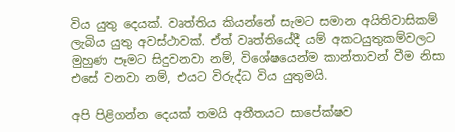විය යුතු දෙයක්. වෘත්තිය කියන්නේ සැමට සමාන අයිතිවාසිකම් ලැබිය යුතු අවස්ථාවක්. ඒත් වෘත්තියේදී යම් අකටයුතුකම්වලට මුහුණ පෑමට සිදුවනවා නම්, විශේෂයෙන්ම කාන්තාවන් වීම නිසා එසේ වනවා නම්, එයට විරුද්ධ විය යුතුමයි.

අපි පිළිගන්න දෙයක් තමයි අතීතයට සාපේක්ෂව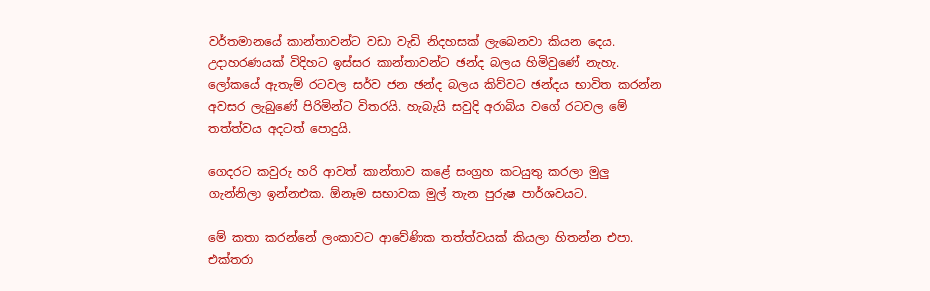වර්තමානයේ කාන්තාවන්ට වඩා වැඩි නිදහසක් ලැබෙනවා කියන දෙය. උදාහරණයක් විදිහට ඉස්සර කාන්තාවන්ට ඡන්ද බලය හිමිවුණේ නැහැ. ලෝකයේ ඇතැම් රටවල සර්ව ජන ඡන්ද බලය කිව්වට ඡන්දය භාවිත කරන්න අවසර ලැබුණේ පිරිමින්ට විතරයි. හැබැයි සවුදි අරාබිය වගේ රටවල මේ තත්ත්වය අදටත් පොදුයි.

ගෙදරට කවුරු හරි ආවත් කාන්තාව කළේ සංග්‍රහ කටයුතු කරලා මුලු ගැන්නිලා ඉන්නඑක. ඕනෑම සභාවක මුල් තැන පුරුෂ පාර්ශවයට.

මේ කතා කරන්නේ ලංකාවට ආවේණික තත්ත්වයක් කියලා හිතන්න එපා. එක්තරා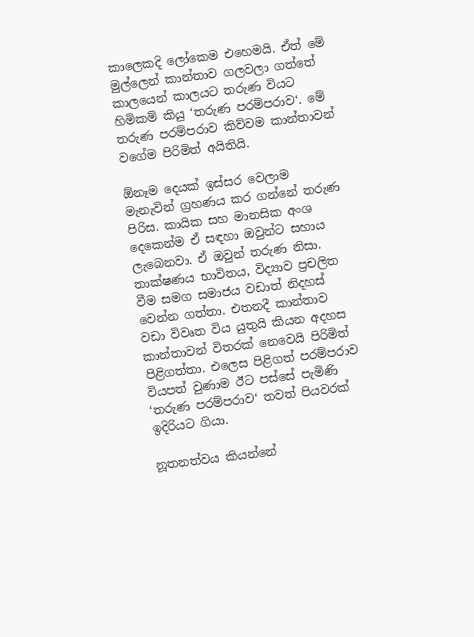කාලෙකදි ලෝකෙම එහෙමයි. ඒත් මේ මුල්ලෙන් කාන්තාව ගලවලා ගත්තේ කාලයෙන් කාලයට තරුණ වියට හිමිකම් කියු ‘තරුණ පරම්පරාව‘. මේ තරුණ පරම්පරාව කිව්වම කාන්තාවන් වගේම පිරිමිත් අයිතියි.

ඕනෑම දෙයක් ඉස්සර වෙලාම මැනැවින් ග්‍රහණය කර ගන්නේ තරුණ පිරිස. කායික සහ මානසික අංශ දෙකෙන්ම ඒ සඳහා ඔවුන්ට සහාය ලැබෙනවා. ඒ ඔවුන් තරුණ නිසා. තාක්ෂණය භාවිතය, විද්‍යාව ප්‍රචලිත වීම සමග සමාජය වඩාත් නිදහස් වෙන්න ගත්තා. එතනදී කාන්තාව වඩා විවෘත විය යුතුයි කියන අදහස කාන්තාවන් විතරක් නෙවෙයි පිරිමිත් පිළිගත්තා. එලෙස පිළිගත් පරම්පරාව වියපත් වුණාම ඊට පස්සේ පැමිණි ‘තරුණ පරම්පරාව‘ තවත් පියවරක් ඉදිරියට ගියා.

නූතනත්වය කියන්නේ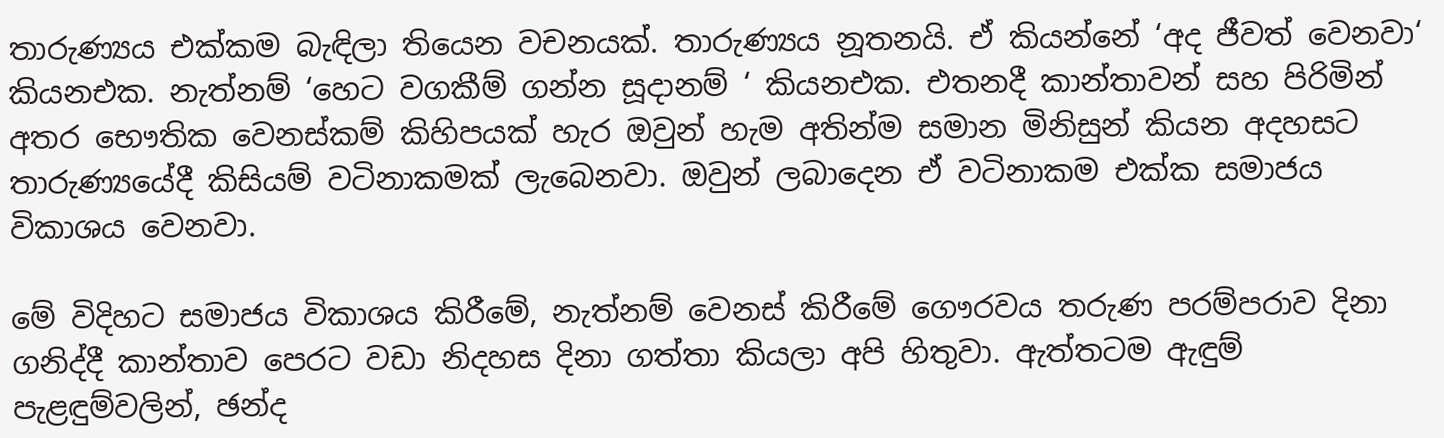තාරුණ්‍යය එක්කම බැඳිලා තියෙන වචනයක්. තාරුණ්‍යය නූතනයි. ඒ කියන්නේ ‘අද ජීවත් වෙනවා‘ කියනඑක. නැත්නම් ‘හෙට වගකීම් ගන්න සූදානම් ‘ කියනඑක. එතනදී කාන්තාවන් සහ පිරිමින් අතර භෞතික වෙනස්කම් කිහිපයක් හැර ඔවුන් හැම අතින්ම සමාන මිනිසුන් කියන අදහසට තාරුණ්‍යයේදී කිසියම් වටිනාකමක් ලැබෙනවා. ඔවුන් ලබාදෙන ඒ වටිනාකම එක්ක සමාජය විකාශය වෙනවා.

මේ විදිහට සමාජය විකාශය කිරීමේ, නැත්නම් වෙනස් කිරීමේ ගෞරවය තරුණ පරම්පරාව දිනා ගනිද්දී කාන්තාව පෙරට වඩා නිදහස දිනා ගත්තා කියලා අපි හිතුවා. ඇත්තටම ඇඳුම් පැළඳුම්වලින්, ඡන්ද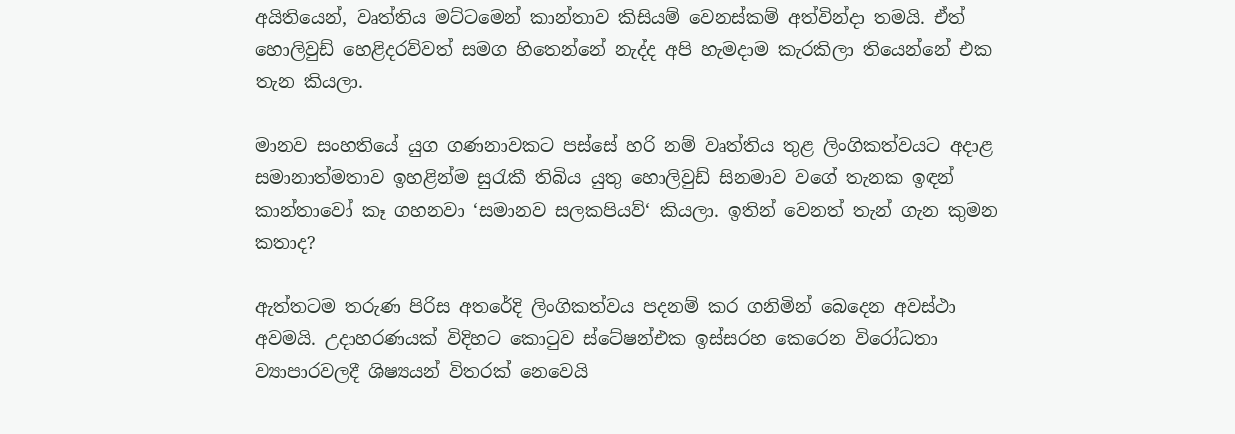අයිතියෙන්, වෘත්තිය මට්ටමෙන් කාන්තාව කිසියම් වෙනස්කම් අත්වින්දා තමයි. ඒත් හොලිවුඩ් හෙළිදරව්වත් සමග හිතෙන්නේ නැද්ද අපි හැමදාම කැරකිලා තියෙන්නේ එක තැන කියලා.

මානව සංහතියේ යුග ගණනාවකට පස්සේ හරි නම් වෘත්තිය තුළ ලිංගිකත්වයට අදාළ සමානාත්මතාව ඉහළින්ම සුරැකී තිබිය යුතු හොලිවුඩ් සිනමාව වගේ තැනක ඉඳන් කාන්තාවෝ කෑ ගහනවා ‘සමානව සලකපියව්‘ කියලා. ඉතින් වෙනත් තැන් ගැන කුමන කතාද?

ඇත්තටම තරුණ පිරිස අතරේදි ලිංගිකත්වය පදනම් කර ගනිමින් බෙදෙන අවස්ථා අවමයි. උදාහරණයක් විදිහට කොටුව ස්ටේෂන්එක ඉස්සරහ කෙරෙන විරෝධතා ව්‍යාපාරවලදී ශිෂ්‍යයන් විතරක් නෙවෙයි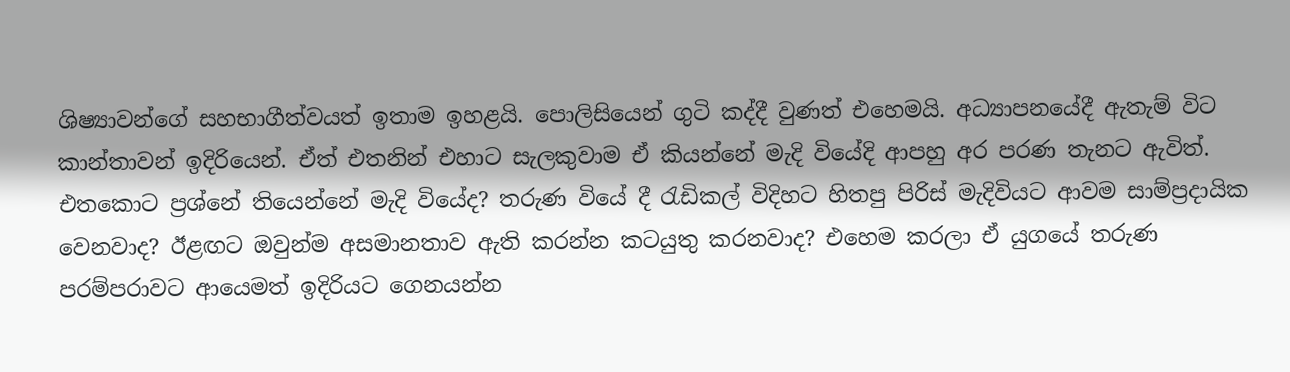ශිෂ්‍යාවන්ගේ සහභාගීත්වයත් ඉතාම ඉහළයි. පොලිසියෙන් ගුටි කද්දී වුණත් එහෙමයි. අධ්‍යාපනයේදී ඇතැම් විට කාන්තාවන් ඉදිරියෙන්. ඒත් එතනින් එහාට සැලකුවාම ඒ කියන්නේ මැදි වියේදි ආපහු අර පරණ තැනට ඇවිත්. එතකොට ප්‍රශ්නේ තියෙන්නේ මැදි වියේද? තරුණ වියේ දී රැඩිකල් විදිහට හිතපු පිරිස් මැදිවියට ආවම සාම්ප්‍රදායික වෙනවාද? ඊළඟට ඔවුන්ම අසමානතාව ඇති කරන්න කටයුතු කරනවාද? එහෙම කරලා ඒ යුගයේ තරුණ පරම්පරාවට ආයෙමත් ඉදිරියට ගෙනයන්න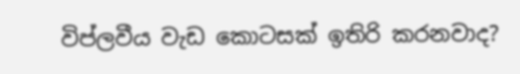විප්ලවීය වැඩ කොටසක් ඉතිරි කරනවාද?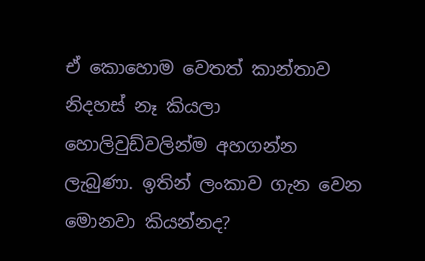ඒ කොහොම වෙතත් කාන්තාව නිදහස් නෑ කියලා හොලිවුඩ්වලින්ම අහගන්න ලැබුණා. ඉතින් ලංකාව ගැන වෙන මොනවා කියන්නද?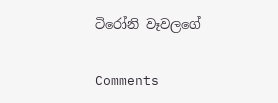ටිරෝනි වෑවලගේ

Comments